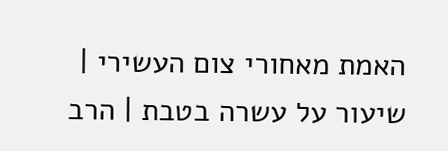האמת מאחורי צום העשירי | שיעור על עשרה בטבת | הרב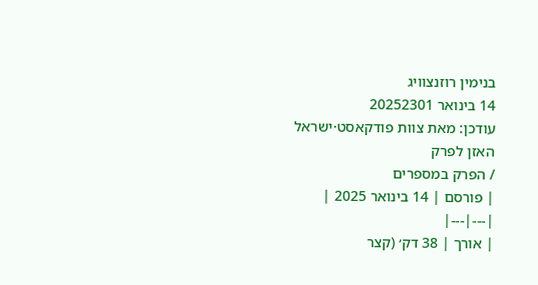בנימין רוזנצוויג
14 בינואר 20252301
עודכן: מאת צוות פודקאסט·ישראל
האזן לפרק
/ הפרק במספרים
| פורסם | 14 בינואר 2025 |
|---|---|
| אורך | 38 דק׳ (קצר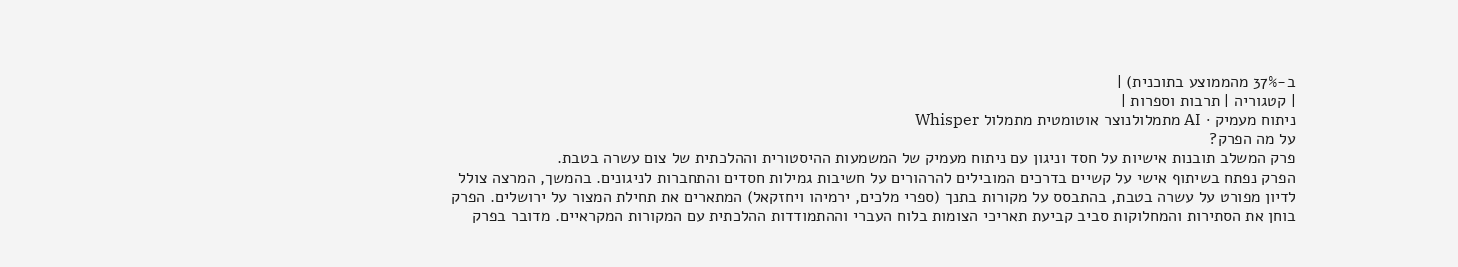ב-37% מהממוצע בתוכנית) |
| קטגוריה | תרבות וספרות |
ניתוח מעמיק · AI מתמלולנוצר אוטומטית מתמלול Whisper
על מה הפרק?
פרק המשלב תובנות אישיות על חסד וניגון עם ניתוח מעמיק של המשמעות ההיסטורית וההלכתית של צום עשרה בטבת.
הפרק נפתח בשיתוף אישי על קשיים בדרכים המובילים להרהורים על חשיבות גמילות חסדים והתחברות לניגונים. בהמשך, המרצה צולל לדיון מפורט על עשרה בטבת, בהתבסס על מקורות בתנך (ספרי מלכים, ירמיהו ויחזקאל) המתארים את תחילת המצור על ירושלים. הפרק בוחן את הסתירות והמחלוקות סביב קביעת תאריכי הצומות בלוח העברי וההתמודדות ההלכתית עם המקורות המקראיים. מדובר בפרק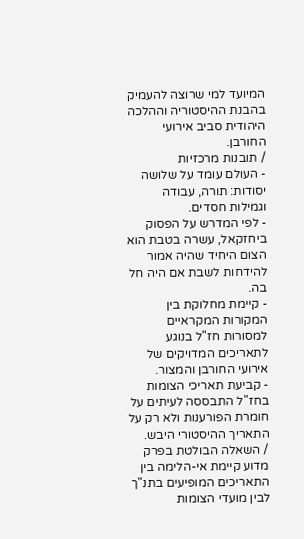המיועד למי שרוצה להעמיק בהבנת ההיסטוריה וההלכה היהודית סביב אירועי החורבן.
/ תובנות מרכזיות
- העולם עומד על שלושה יסודות: תורה, עבודה וגמילות חסדים.
- לפי המדרש על הפסוק ביחזקאל, עשרה בטבת הוא הצום היחיד שהיה אמור להידחות לשבת אם היה חל בה.
- קיימת מחלוקת בין המקורות המקראיים למסורות חז"ל בנוגע לתאריכים המדויקים של אירועי החורבן והמצור.
- קביעת תאריכי הצומות בחז"ל התבססה לעיתים על חומרת הפורענות ולא רק על התאריך ההיסטורי היבש.
/ השאלה הבולטת בפרק
מדוע קיימת אי-הלימה בין התאריכים המופיעים בתנ"ך לבין מועדי הצומות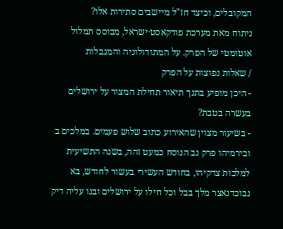המקובלים, וכיצד חז"ל מיישבים סתירות אלו?
ניתוח מאת מערכת פודקאסט·ישראל, מבוסס תמלול אוטומטי של הפרק. על המתודולוגיה והמגבלות
/ שאלות נפוצות על הפרק
- היכן מופיע בתנך תיאור תחילת המצור על ירושלים בעשרה בטבת?
- בשיעור מצוין שהאירוע כתוב שלוש פעמים. במלכים ב ובירמיהו פרק נב הנוסח כמעט זהה, בשנה התשיעית למלכות צדקיהו, בחודש העשירי בעשור לחודש, בא נבוכדנאצר מלך בבל וכל חילו על ירושלים ובנו עליה דיק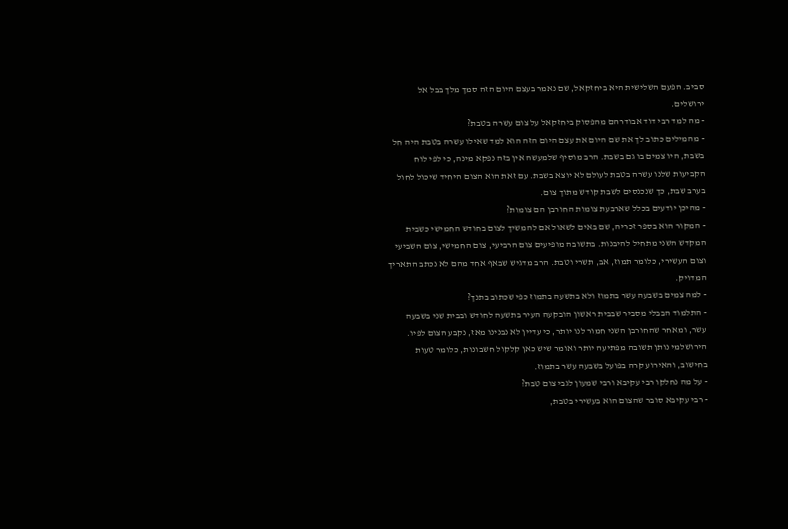סביב. הפעם השלישית היא ביחזקאל, שם נאמר בעצם היום הזה סמך מלך בבל אל ירושלים.
- מה למד רבי דוד אבודרהם מהפסוק ביחזקאל על צום עשרה בטבת?
- מהמילים כתוב לך את שם היום את עצם היום הזה הוא למד שאילו עשרה בטבת היה חל בשבת, היו צמים בו גם בשבת. הרב מוסיף שלמעשה אין בזה נפקא מינה, כי לפי לוח הקביעות שלנו עשרה בטבת לעולם לא יוצא בשבת. עם זאת הוא הצום היחיד שיכול לחול בערב שבת, כך שנכנסים לשבת קודש מתוך צום.
- מהיכן יודעים בכלל שארבעת צומות החורבן הם צומות?
- המקור הוא בספר זכריה, שם באים לשאול אם להמשיך לצום בחודש החמישי כשבית המקדש השני מתחיל להיבנות. בתשובה מופיעים צום הרביעי, צום החמישי, צום השביעי וצום העשירי, כלומר תמוז, אב, תשרי וטבת. הרב מדגיש שבאף אחד מהם לא נכתב התאריך המדויק.
- למה צמים בשבעה עשר בתמוז ולא בתשעה בתמוז כפי שכתוב בתנך?
- התלמוד הבבלי מסביר שבבית ראשון הובקעה העיר בתשעה לחודש ובבית שני בשבעה עשר, ומאחר שהחורבן השני חמור לנו יותר, כי עדיין לא נבנינו מאז, נקבע הצום לפיו. הירושלמי נותן תשובה מפתיעה יותר ואומר שיש כאן קלקול חשבונות, כלומר טעות בחישוב, והאירוע קרה בפועל בשבעה עשר בתמוז.
- על מה נחלקו רבי עקיבא ורבי שמעון לגבי צום טבת?
- רבי עקיבא סובר שהצום הוא בעשירי בטבת,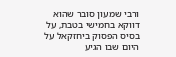ורבי שמעון סובר שהוא דווקא בחמישי בטבת, על בסיס הפסוק ביחזקאל על היום שבו הגיע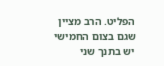הפליט. הרב מציין שגם בצום החמישי יש בתנך שני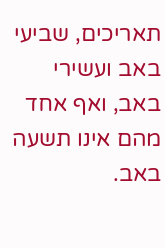תאריכים, שביעי באב ועשירי באב, ואף אחד מהם אינו תשעה באב.